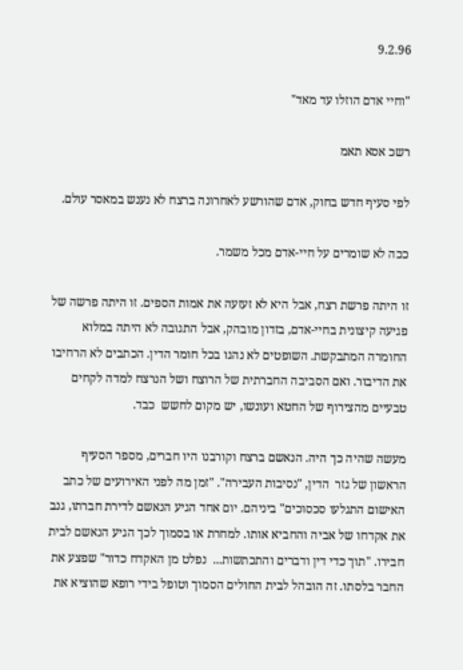9.2.96

"וחיי אדם הוזלו עד מאד"

רשכ אסא תאמ

לפי סעיף חדש בחוק, אדם שהורשע לאחרונה ברצח לא נענש במאסר עולם.

ככה לא שומרים על חיי-אדם מכל משמר.

זו היתה פרשת רצח, אבל היא לא זעזעה את אמות הספים. זו היתה פרשה של פגיעה קיצונית בחיי-אדם, בזדון מובהק, אבל התגובה לא היתה במלוא החומרה המתבקשת. השופטים לא נהגו בכל חומר הדין. הכתבים לא הרחיבו את הדיבור. ואם הסביבה החברתית של הרוצח ושל הנרצח למדה לקחים טבעיים מהצירוף של החטא ועונשו, יש מקום לחשש  כבד.

מעשה שהיה כך היה. הנאשם ברצח וקורבנו היו חברים, מספר הסעיף הראשון של גזר  הדין, "נסיבות העבירה". "זמן מה לפני האירועים של כתב האישום התגלעו סכסוכים" ביניהם. יום אחד הגיע הנאשם לדירת חברתו, גנב את אקדחו של אביה והחביא אותו. למחרת או בסמוך לכך הגיע הנאשם לבית חבירו. "תוך כדי דין ודברים והתכתשות...  נפלט מן האקדח כדור" שפצע את החבר בלסתו. זה הובהל לבית החולים הסמוך וטופל בידי רופא שהוציא את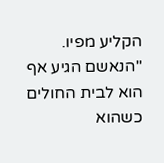הקליע מפיו. "הנאשם הגיע אף הוא לבית החולים כשהוא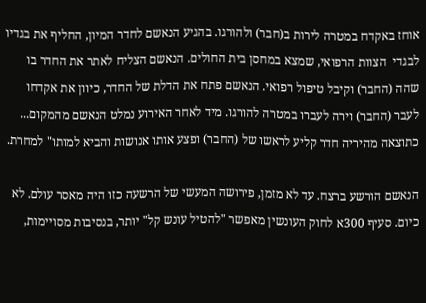אוחז באקדח במטרה לירות ב(חבר) ולהורגו. בהגיע הנאשם לחדר המיון, החליף את בגדיו לבגדי  הצוות הרפואי, שמצא במחסן בית החולים. הנאשם הצליח לאתר את החדר בו שהה (החבר) וקיבל טיפול רפואי. הנאשם פתח את הדלת של החדר, כיוון את אקדחו לעבר (החבר) וירה לעברו במטרה להורגו. מיד לאחר האירוע נמלט הנאשם מהמקום... כתוצאה מהיריה חדר קליע לראשו של (החבר) ופצע אותו אנושות והביא למותו" למחרת.

הנאשם הורשע ברצח. עד לא מזמן, פירושה המעשי של הרשעה כזו היה מאסר עולם. לא כיום. סעיף 300א לחוק העונשין מאפשר "להטיל עונש קל" יותר, בנסיבות מסויימות,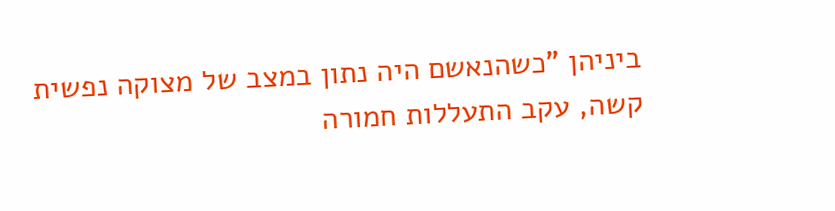ביניהן "כשהנאשם היה נתון במצב של מצוקה נפשית קשה, עקב התעללות חמורה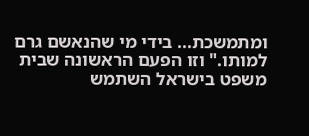ומתמשכת... בידי מי שהנאשם גרם למותו." וזו הפעם הראשונה שבית משפט בישראל השתמש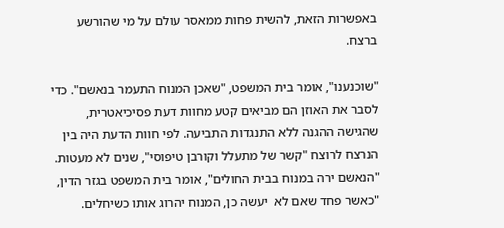באפשרות הזאת, להשית פחות ממאסר עולם על מי שהורשע ברצח.

"שוכנענו", אומר בית המשפט, "שאכן המנוח התעמר בנאשם". כדי לסבר את האוזן הם מביאים קטע מחוות דעת פסיכיאטרית, שהגישה ההגנה ללא התנגדות התביעה. לפי חוות הדעת היה בין הנרצח לרוצח "קשר של מתעלל וקורבן טיפוסי", שנים לא מעטות. "הנאשם ירה במנוח בבית החולים", אומר בית המשפט בגזר הדין, "כאשר פחד שאם לא  יעשה כן, המנוח יהרוג אותו כשיחלים.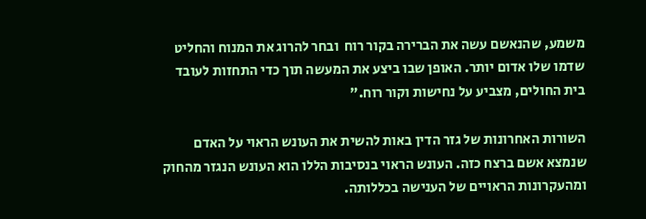משמע, שהנאשם עשה את הברירה בקור רוח  ובחר להרוג את המנוח והחליט שדמו שלו אדום יותר. האופן שבו ביצע את המעשה תוך כדי התחזות לעובד בית החולים, מצביע על נחישות וקור רוח."

השורות האחרונות של גזר הדין באות להשית את העונש הראוי על האדם שנמצא אשם ברצח כזה. העונש הראוי בנסיבות הללו הוא העונש הנגזר מהחוק ומהעקרונות הראויים של הענישה בכללותה.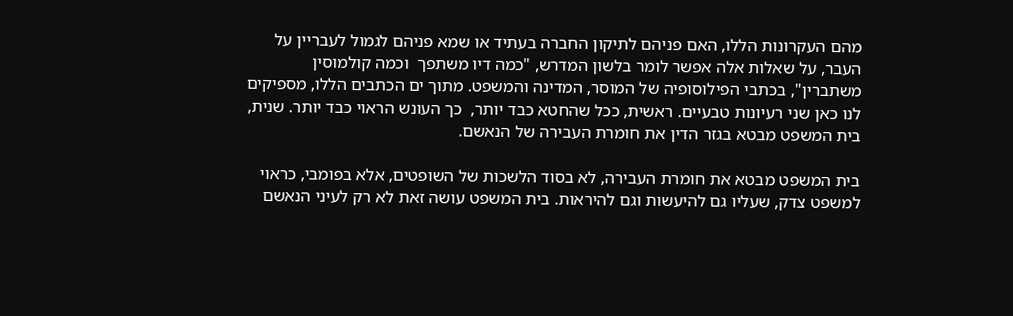מהם העקרונות הללו, האם פניהם לתיקון החברה בעתיד או שמא פניהם לגמול לעבריין על העבר, על שאלות אלה אפשר לומר בלשון המדרש, "כמה דיו משתפך  וכמה קולמוסין משתברין", בכתבי הפילוסופיה של המוסר, המדינה והמשפט. מתוך ים הכתבים הללו, מספיקים לנו כאן שני רעיונות טבעיים. ראשית, ככל שהחטא כבד יותר,  כך העונש הראוי כבד יותר. שנית, בית המשפט מבטא בגזר הדין את חומרת העבירה של הנאשם.

בית המשפט מבטא את חומרת העבירה, לא בסוד הלשכות של השופטים, אלא בפומבי, כראוי למשפט צדק, שעליו גם להיעשות וגם להיראות. בית המשפט עושה זאת לא רק לעיני הנאשם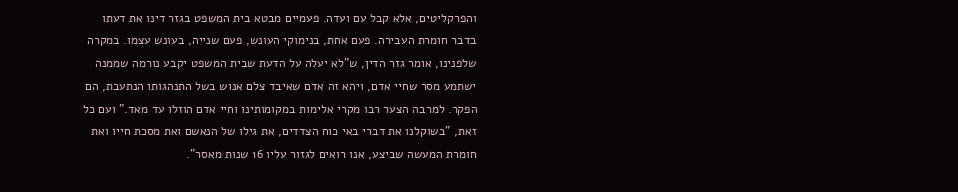והפרקליטים, אלא קבל עם ועדה. פעמיים מבטא בית המשפט בגזר דינו את דעתו בדבר חומרת העבירה. פעם אחת, בנימוקי העונש, פעם שנייה, בעונש עצמו. במקרה שלפנינו, אומר גזר הדין, ש"לא יעלה על הדעת שבית המשפט יקבע נורמה שממנה ישתמע מסר שחיי אדם, ויהא זה אדם שאיבד צלם אנוש בשל התנהגותו הנתעבת, הם הפקר. למרבה הצער רבו מקרי אלימות במקומותינו וחיי אדם הוזלו עד מאד." ועם כל זאת, "בשוקלנו את דברי באי כוח הצדדים, את גילו של הנאשם ואת מסכת חייו ואת חומרת המעשה שביצע, אנו רואים לגזור עליו 16 שנות מאסר".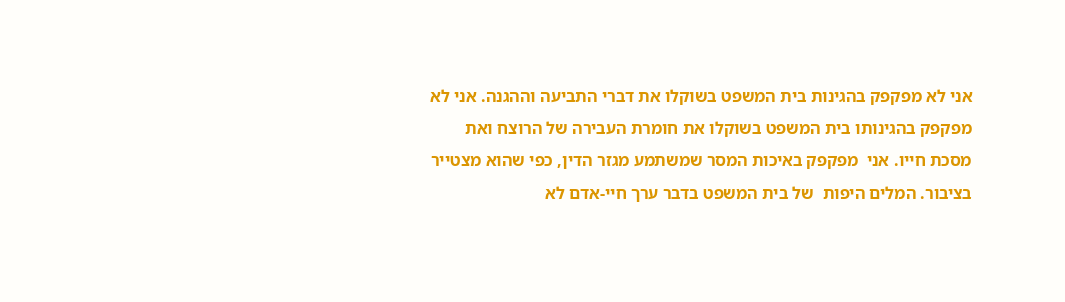אני לא מפקפק בהגינות בית המשפט בשוקלו את דברי התביעה וההגנה. אני לא מפקפק בהגינותו בית המשפט בשוקלו את חומרת העבירה של הרוצח ואת מסכת חייו. אני  מפקפק באיכות המסר שמשתמע מגזר הדין, כפי שהוא מצטייר בציבור. המלים היפות  של בית המשפט בדבר ערך חיי-אדם לא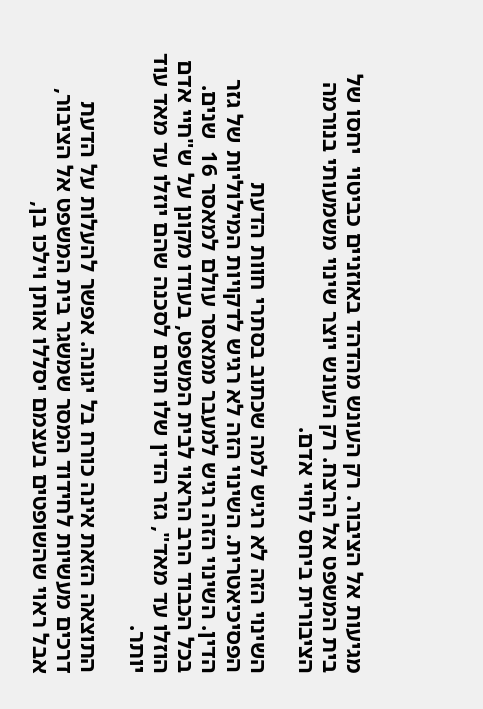מגיעות אל הציבור. רק העונש מהדהד באוזניים כביטוי  יחסו של בית המשפט אל הרצח. רק העונש יוצר שינוי משמעותי בנורמה הציבורית ביחס לחיי אדם.

השינוי הזה לא רגיש למה שכתוב בסתרי חוות הדעת הפסיכיאטרית. השינוי הזה לא רגיש לדקויות המילוליות של גזר הדין. השינוי הזה רגיש למעבר ממאסר עולם למאסר 16  שנים. בכל הכבוד הרב הראוי לבית המשפט, בעודו מקונן על ש"חיי אדם הוזלו עד מאד", גזר הדין שלו תורם לסכנה שהם יוזלו עד מאד עוד יותר.

התוצאה הזאת אינה כורח בל יגונה. אפשר להעלות על הדעת דרכים מעשיות לחידוד המסר שמשגר בית המשפט אל הציבור, אבל ראוי שהשופטים בעצמם יסללו אותן וילכו בן,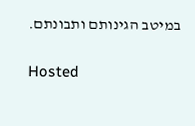במיטב הגינותם ותבונתם.

Hosted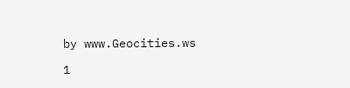by www.Geocities.ws

1